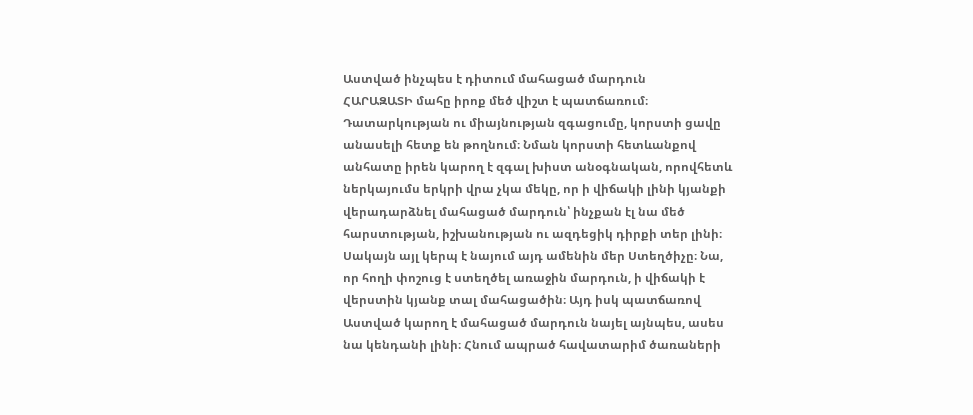Աստված ինչպես է դիտում մահացած մարդուն
ՀԱՐԱԶԱՏԻ մահը իրոք մեծ վիշտ է պատճառում։ Դատարկության ու միայնության զգացումը, կորստի ցավը անասելի հետք են թողնում։ Նման կորստի հետևանքով անհատը իրեն կարող է զգալ խիստ անօգնական, որովհետև ներկայումս երկրի վրա չկա մեկը, որ ի վիճակի լինի կյանքի վերադարձնել մահացած մարդուն՝ ինչքան էլ նա մեծ հարստության, իշխանության ու ազդեցիկ դիրքի տեր լինի։
Սակայն այլ կերպ է նայում այդ ամենին մեր Ստեղծիչը։ Նա, որ հողի փոշուց է ստեղծել առաջին մարդուն, ի վիճակի է վերստին կյանք տալ մահացածին։ Այդ իսկ պատճառով Աստված կարող է մահացած մարդուն նայել այնպես, ասես նա կենդանի լինի։ Հնում ապրած հավատարիմ ծառաների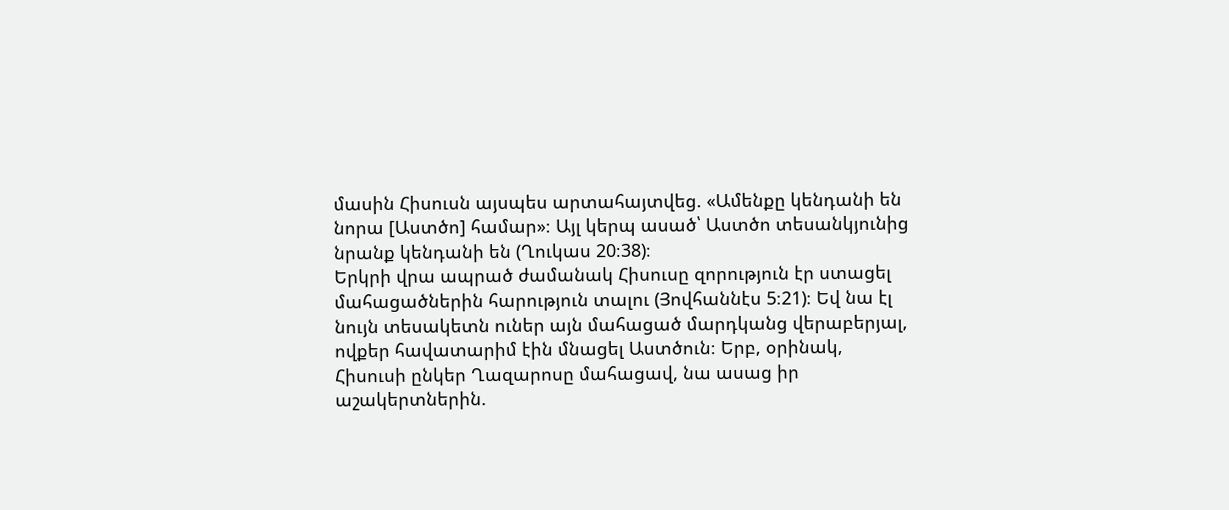մասին Հիսուսն այսպես արտահայտվեց. «Ամենքը կենդանի են նորա [Աստծո] համար»։ Այլ կերպ ասած՝ Աստծո տեսանկյունից նրանք կենդանի են (Ղուկաս 20։38)։
Երկրի վրա ապրած ժամանակ Հիսուսը զորություն էր ստացել մահացածներին հարություն տալու (Յովհաննէս 5։21)։ Եվ նա էլ նույն տեսակետն ուներ այն մահացած մարդկանց վերաբերյալ, ովքեր հավատարիմ էին մնացել Աստծուն։ Երբ, օրինակ, Հիսուսի ընկեր Ղազարոսը մահացավ, նա ասաց իր աշակերտներին.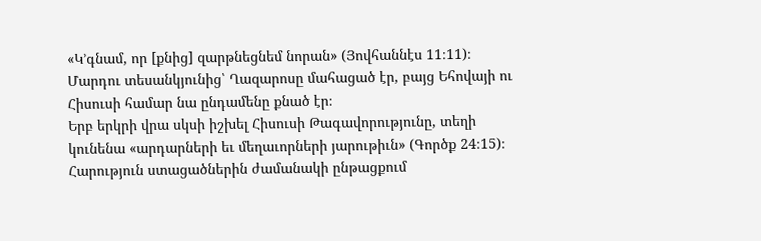«Կ’գնամ, որ [քնից] զարթնեցնեմ նորան» (Յովհաննէս 11։11)։ Մարդու տեսանկյունից՝ Ղազարոսը մահացած էր, բայց Եհովայի ու Հիսուսի համար նա ընդամենը քնած էր։
Երբ երկրի վրա սկսի իշխել Հիսուսի Թագավորությունը, տեղի կունենա «արդարների եւ մեղաւորների յարութիւն» (Գործք 24։15)։ Հարություն ստացածներին ժամանակի ընթացքում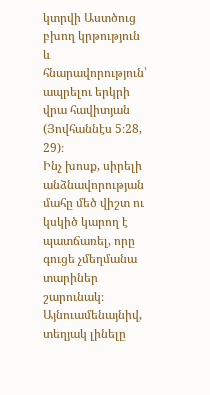կտրվի Աստծուց բխող կրթություն և հնարավորություն՝ ապրելու երկրի վրա հավիտյան (Յովհաննէս 5։28, 29)։
Ինչ խոսք, սիրելի անձնավորության մահը մեծ վիշտ ու կսկիծ կարող է պատճառել, որը գուցե չմեղմանա տարիներ շարունակ։ Այնուամենայնիվ, տեղյակ լինելը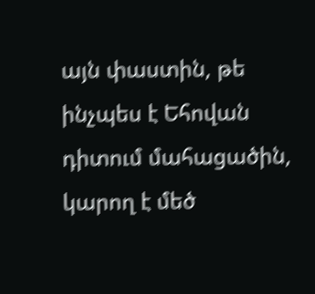այն փաստին, թե ինչպես է Եհովան դիտում մահացածին, կարող է մեծ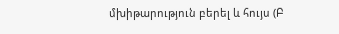մխիթարություն բերել և հույս (Բ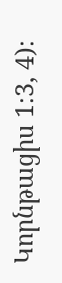Կորնթացիս 1։3, 4)։